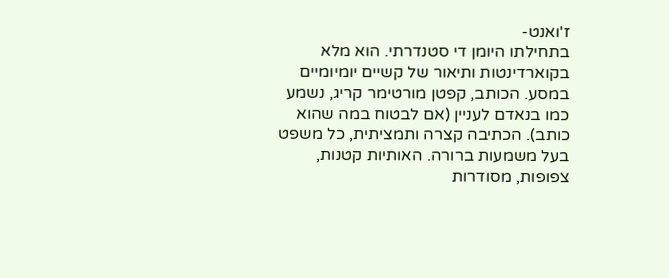ז'ואנט-
בתחילתו היומן די סטנדרתי. הוא מלא בקוארדינטות ותיאור של קשיים יומיומיים במסע. הכותב, קפטן מורטימר קריג, נשמע כמו בנאדם לעניין (אם לבטוח במה שהוא כותב). הכתיבה קצרה ותמציתית, כל משפט בעל משמעות ברורה. האותיות קטנות, צפופות, מסודרות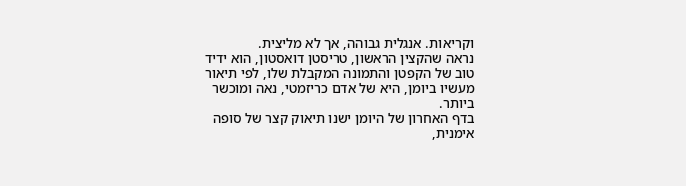וקריאות. אנגלית גבוהה, אך לא מליצית.
נראה שהקצין הראשון, טריסטן דואסטון, הוא ידיד טוב של הקפטן והתמונה המקבלת שלו, לפי תיאור מעשיו ביומן, היא של אדם כריזמטי, נאה ומוכשר ביותר.
בדף האחרון של היומן ישנו תיאוק קצר של סופה אימנית,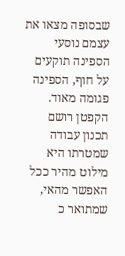שבסופה מצאו את עצמם נוסעי הספינה תוקעים על חוף, הספינה פגומה מאוד. הקפטן רושם תכנון עבודה שמטרתו היא מילוט מהיר ככל האפשר מהאי, שמתואר כ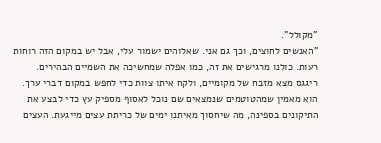"מקולל".
"האנשים לחוצים, וכך גם אני. שאלוהים ישמור עלי, אבל יש במקום הזה רוחות רעות. כולנו מרגישים את זה, כמו אפלה שמחשיכה את השמיים הבהירים. ריגגס מצא מזבח של מקומיים, ולקח איתו צוות כדי לחפש במקום דברי ערך. הוא מאמין שמהטוטמים שנמצאים שם נוכל לאסוף מספיק עץ כדי לבצע את התיקונים בספינה, מה שיחסוך מאיתנו ימים של כריתת עצים מייגעת. העצים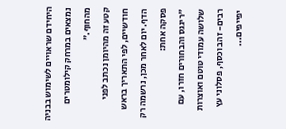היחידם שראויים לשימוש בבניה נמצאים במרחק קילומטרים מהחוף."
קטע זה מהיומן נכתב לפני חודשיים, לפי התאריך בראש הדף. יום לאחר מכן, נרשמה רק פסקה אחת:
"ריגגס והבחורים חזרו, עם שלושה עמודי טוטם ואוצרות רבים- זהב וכסף, פסלוני עץ יפייפים...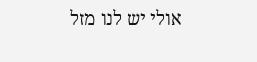אולי יש לנו מזל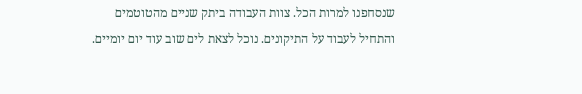שנסחפנו למרות הכל. צוות העבודה ביתק שניים מהטוטמים והתחיל לעבוד על התיקונים. נוכל לצאת לים שוב עוד יום יומיים.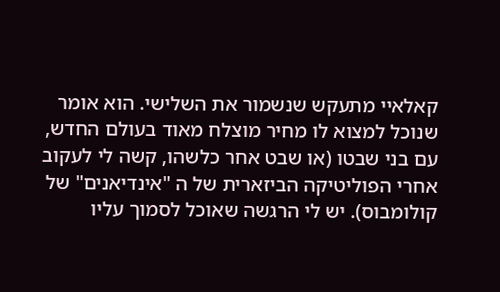קאלאיי מתעקש שנשמור את השלישי. הוא אומר שנוכל למצוא לו מחיר מוצלח מאוד בעולם החדש, עם בני שבטו (או שבט אחר כלשהו, קשה לי לעקוב אחרי הפוליטיקה הביזארית של ה "אינדיאנים" של קולומבוס). יש לי הרגשה שאוכל לסמוך עליו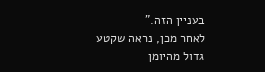בעניין הזה."
לאחר מכן, נראה שקטע גדול מהיומן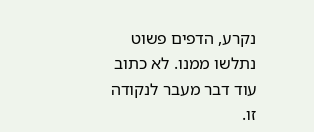נקרע, הדפים פשוט נתלשו ממנו. לא כתוב עוד דבר מעבר לנקודה זו.